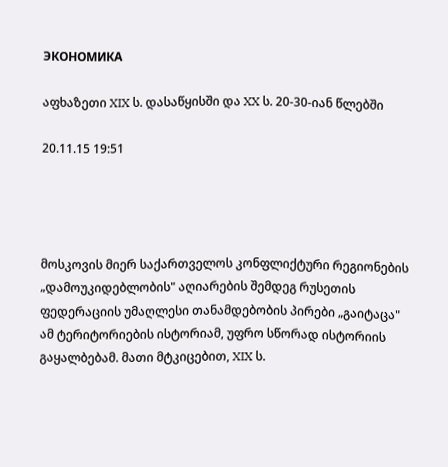ЭКОНОМИКА

აფხაზეთი XIX ს. დასაწყისში და XX ს. 20-30-იან წლებში

20.11.15 19:51




მოსკოვის მიერ საქართველოს კონფლიქტური რეგიონების „დამოუკიდებლობის" აღიარების შემდეგ რუსეთის ფედერაციის უმაღლესი თანამდებობის პირები „გაიტაცა" ამ ტერიტორიების ისტორიამ, უფრო სწორად ისტორიის გაყალბებამ. მათი მტკიცებით, XIX ს.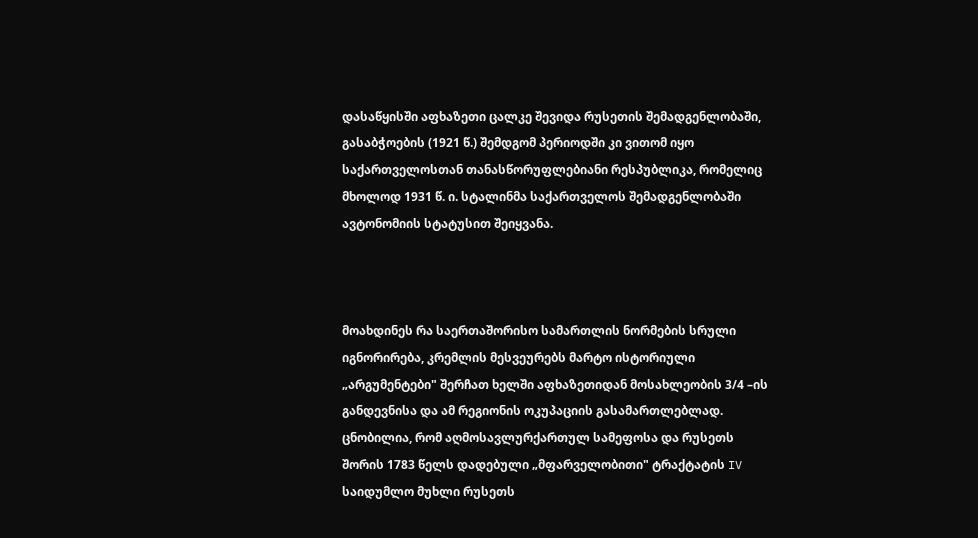დასაწყისში აფხაზეთი ცალკე შევიდა რუსეთის შემადგენლობაში, გასაბჭოების (1921 წ.) შემდგომ პერიოდში კი ვითომ იყო საქართველოსთან თანასწორუფლებიანი რესპუბლიკა, რომელიც მხოლოდ 1931 წ. ი. სტალინმა საქართველოს შემადგენლობაში ავტონომიის სტატუსით შეიყვანა.



მოახდინეს რა საერთაშორისო სამართლის ნორმების სრული იგნორირება, კრემლის მესვეურებს მარტო ისტორიული „არგუმენტები" შერჩათ ხელში აფხაზეთიდან მოსახლეობის 3/4 –ის განდევნისა და ამ რეგიონის ოკუპაციის გასამართლებლად. ცნობილია, რომ აღმოსავლურქართულ სამეფოსა და რუსეთს შორის 1783 წელს დადებული „მფარველობითი" ტრაქტატის IV საიდუმლო მუხლი რუსეთს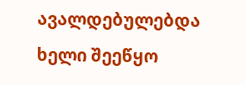ავალდებულებდა ხელი შეეწყო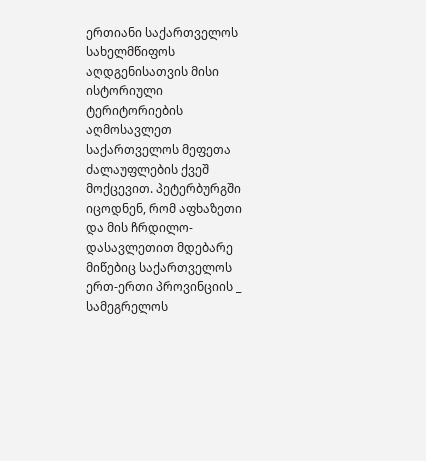ერთიანი საქართველოს სახელმწიფოს აღდგენისათვის მისი ისტორიული ტერიტორიების აღმოსავლეთ საქართველოს მეფეთა ძალაუფლების ქვეშ მოქცევით. პეტერბურგში იცოდნენ, რომ აფხაზეთი და მის ჩრდილო-დასავლეთით მდებარე მიწებიც საქართველოს ერთ-ერთი პროვინციის _ სამეგრელოს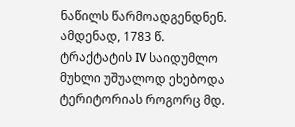ნაწილს წარმოადგენდნენ. ამდენად, 1783 წ. ტრაქტატის IV საიდუმლო მუხლი უშუალოდ ეხებოდა ტერიტორიას როგორც მდ.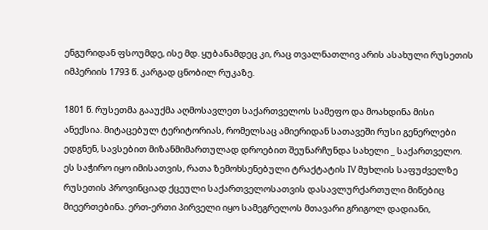ენგურიდან ფსოუმდე, ისე მდ. ყუბანამდეც კი, რაც თვალნათლივ არის ასახული რუსეთის იმპერიის 1793 წ. კარგად ცნობილ რუკაზე.

1801 წ. რუსეთმა გააუქმა აღმოსავლეთ საქართველოს სამეფო და მოახდინა მისი ანექსია. მიტაცებულ ტერიტორიას, რომელსაც ამიერიდან სათავეში რუსი გენერლები ედგნენ, სავსებით მიზანმიმართულად დროებით შეუნარჩუნდა სახელი _ საქართველო. ეს საჭირო იყო იმისათვის, რათა ზემოხსენებული ტრაქტატის IV მუხლის საფუძველზე რუსეთის პროვინციად ქცეული საქართველოსათვის დასავლურქართული მიწებიც მიეერთებინა. ერთ-ერთი პირველი იყო სამეგრელოს მთავარი გრიგოლ დადიანი,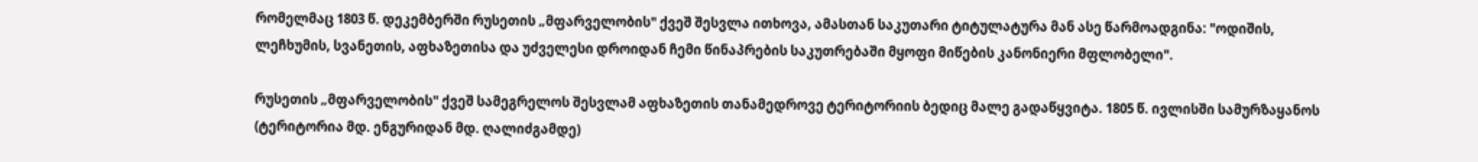რომელმაც 1803 წ. დეკემბერში რუსეთის „მფარველობის" ქვეშ შესვლა ითხოვა, ამასთან საკუთარი ტიტულატურა მან ასე წარმოადგინა: "ოდიშის, ლეჩხუმის, სვანეთის, აფხაზეთისა და უძველესი დროიდან ჩემი წინაპრების საკუთრებაში მყოფი მიწების კანონიერი მფლობელი".

რუსეთის „მფარველობის" ქვეშ სამეგრელოს შესვლამ აფხაზეთის თანამედროვე ტერიტორიის ბედიც მალე გადაწყვიტა. 1805 წ. ივლისში სამურზაყანოს (ტერიტორია მდ. ენგურიდან მდ. ღალიძგამდე)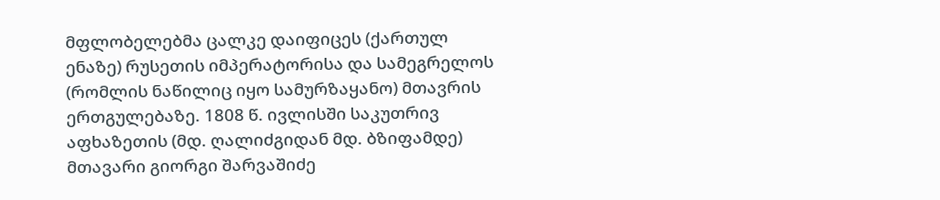მფლობელებმა ცალკე დაიფიცეს (ქართულ ენაზე) რუსეთის იმპერატორისა და სამეგრელოს (რომლის ნაწილიც იყო სამურზაყანო) მთავრის ერთგულებაზე. 1808 წ. ივლისში საკუთრივ აფხაზეთის (მდ. ღალიძგიდან მდ. ბზიფამდე) მთავარი გიორგი შარვაშიძე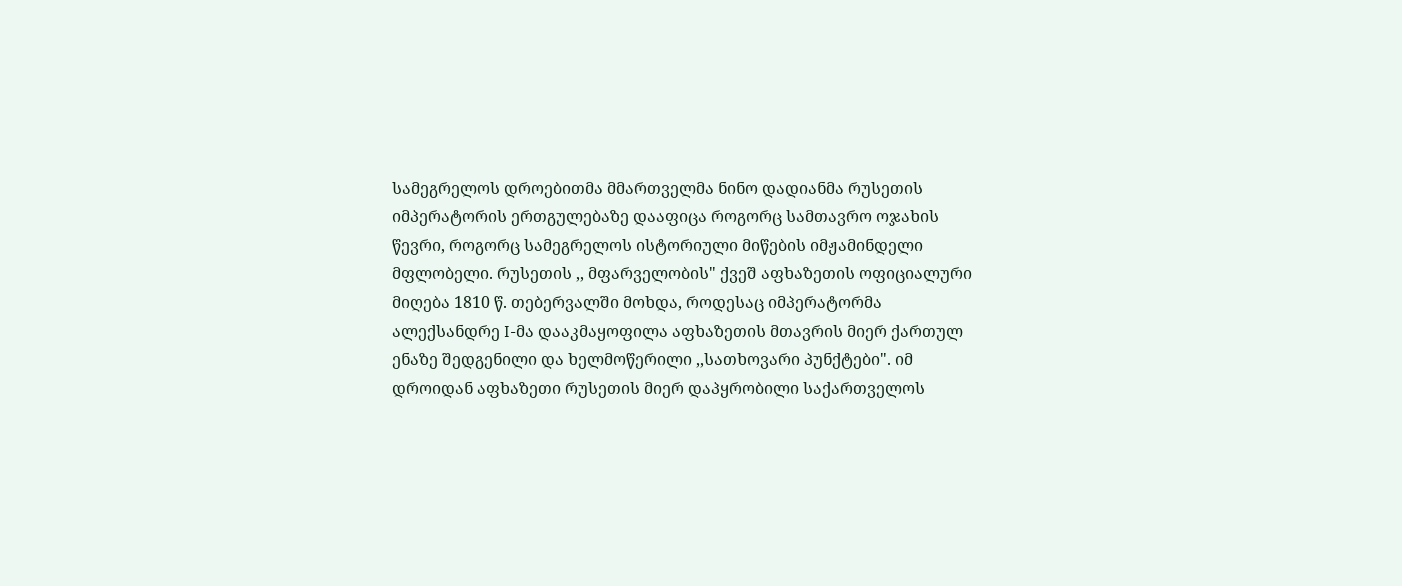სამეგრელოს დროებითმა მმართველმა ნინო დადიანმა რუსეთის იმპერატორის ერთგულებაზე დააფიცა როგორც სამთავრო ოჯახის წევრი, როგორც სამეგრელოს ისტორიული მიწების იმჟამინდელი მფლობელი. რუსეთის ,, მფარველობის" ქვეშ აფხაზეთის ოფიციალური მიღება 1810 წ. თებერვალში მოხდა, როდესაც იმპერატორმა ალექსანდრე I-მა დააკმაყოფილა აფხაზეთის მთავრის მიერ ქართულ ენაზე შედგენილი და ხელმოწერილი ,,სათხოვარი პუნქტები". იმ დროიდან აფხაზეთი რუსეთის მიერ დაპყრობილი საქართველოს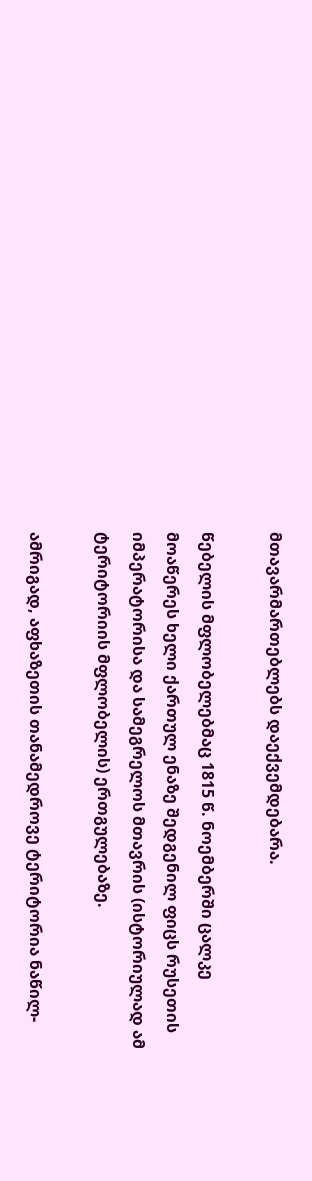მთავარმართებლებს დაექვემდებარა.

წებელის მფლობელებმაც 1815 წ. ნოემბერში ცალკე მოაწერეს ხელი ქართულ ენაზე შედგენილ ფიცს რუსეთის იმპერატორისა და სამეგრელოს მთავრის (ისტორიულად ამ ტერიტორიის მფლობელის) ერთგულებაზე.

ამრიგად, აფხაზეთის თანამედროვე ტერიტორია ნაწილ-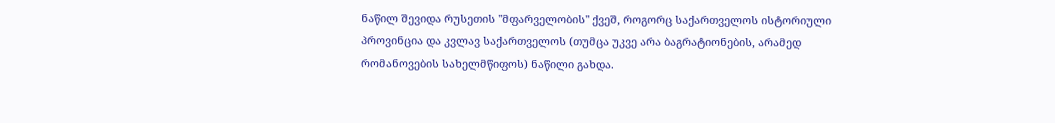ნაწილ შევიდა რუსეთის "მფარველობის" ქვეშ, როგორც საქართველოს ისტორიული პროვინცია და კვლავ საქართველოს (თუმცა უკვე არა ბაგრატიონების, არამედ რომანოვების სახელმწიფოს) ნაწილი გახდა.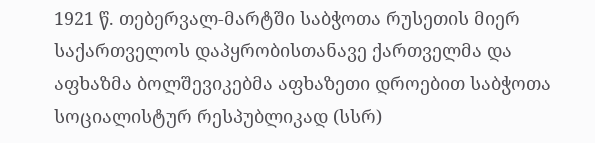1921 წ. თებერვალ-მარტში საბჭოთა რუსეთის მიერ საქართველოს დაპყრობისთანავე ქართველმა და აფხაზმა ბოლშევიკებმა აფხაზეთი დროებით საბჭოთა სოციალისტურ რესპუბლიკად (სსრ)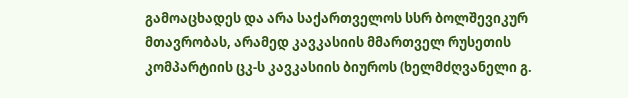გამოაცხადეს და არა საქართველოს სსრ ბოლშევიკურ მთავრობას, არამედ კავკასიის მმართველ რუსეთის კომპარტიის ცკ-ს კავკასიის ბიუროს (ხელმძღვანელი გ.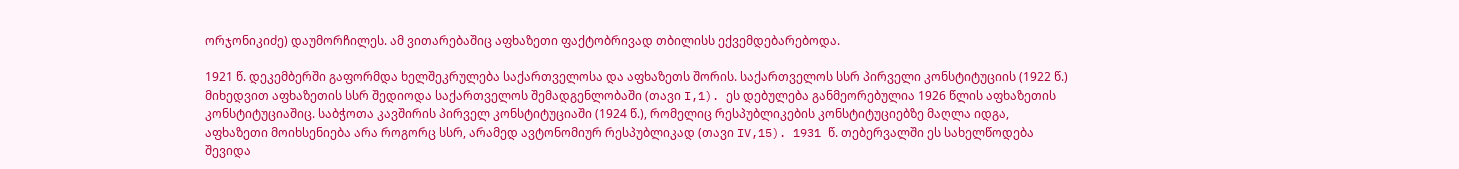ორჯონიკიძე) დაუმორჩილეს. ამ ვითარებაშიც აფხაზეთი ფაქტობრივად თბილისს ექვემდებარებოდა.

1921 წ. დეკემბერში გაფორმდა ხელშეკრულება საქართველოსა და აფხაზეთს შორის. საქართველოს სსრ პირველი კონსტიტუციის (1922 წ.) მიხედვით აფხაზეთის სსრ შედიოდა საქართველოს შემადგენლობაში (თავი I,1). ეს დებულება განმეორებულია 1926 წლის აფხაზეთის კონსტიტუციაშიც. საბჭოთა კავშირის პირველ კონსტიტუციაში (1924 წ.), რომელიც რესპუბლიკების კონსტიტუციებზე მაღლა იდგა, აფხაზეთი მოიხსენიება არა როგორც სსრ, არამედ ავტონომიურ რესპუბლიკად (თავი IV,15). 1931 წ. თებერვალში ეს სახელწოდება შევიდა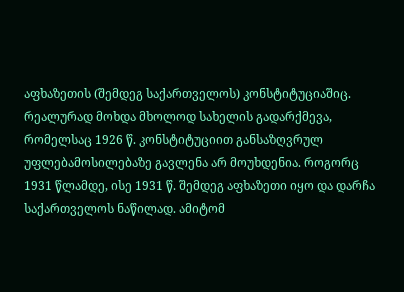აფხაზეთის (შემდეგ საქართველოს) კონსტიტუციაშიც. რეალურად მოხდა მხოლოდ სახელის გადარქმევა, რომელსაც 1926 წ. კონსტიტუციით განსაზღვრულ უფლებამოსილებაზე გავლენა არ მოუხდენია. როგორც 1931 წლამდე, ისე 1931 წ. შემდეგ აფხაზეთი იყო და დარჩა საქართველოს ნაწილად. ამიტომ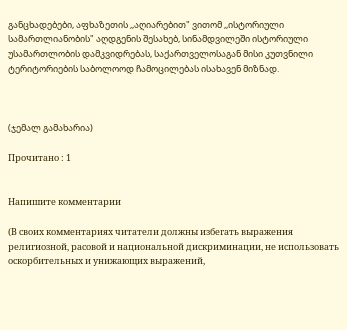განცხადებები, აფხაზეთის ,,აღიარებით" ვითომ ,,ისტორიული სამართლიანობის" აღდგენის შესახებ, სინამდვილეში ისტორიული უსამართლობის დამკვიდრებას, საქართველოსაგან მისი კუთვნილი ტერიტორიების საბოლოოდ ჩამოცილებას ისახავენ მიზნად.



(ჯემალ გამახარია)

Прочитано : 1


Напишите комментарии

(В своих комментариях читатели должны избегать выражения религиозной, расовой и национальной дискриминации, не использовать оскорбительных и унижающих выражений,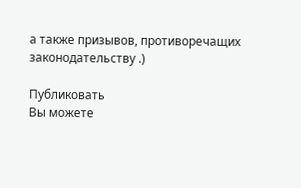а также призывов, противоречащих законодательству .)

Публиковать
Вы можете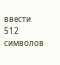ввести 512 символов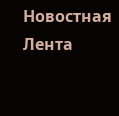Новостная Лента